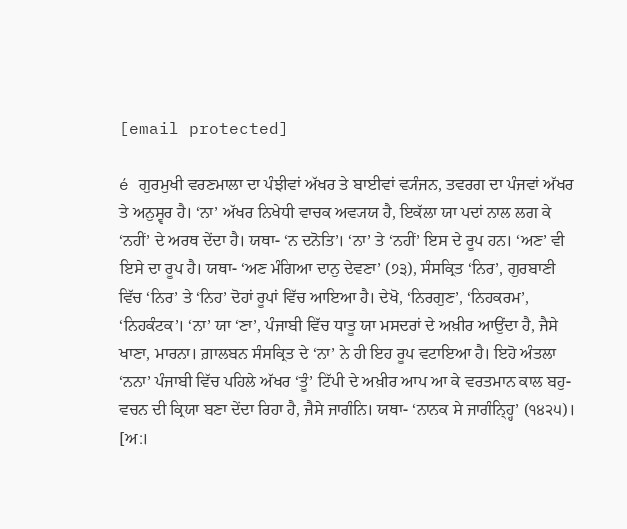[email protected]

é ਗੁਰਮੁਖੀ ਵਰਣਮਾਲਾ ਦਾ ਪੰਝੀਵਾਂ ਅੱਖਰ ਤੇ ਬਾਈਵਾਂ ਵ੍ਯੰਜਨ, ਤਵਰਗ ਦਾ ਪੰਜਵਾਂ ਅੱਖਰ ਤੇ ਅਨੁਸ੍ਵਰ ਹੈ। ‘ਨਾ’ ਅੱਖਰ ਨਿਖੇਧੀ ਵਾਚਕ ਅਵ੍ਯਯ ਹੈ, ਇਕੱਲਾ ਯਾ ਪਦਾਂ ਨਾਲ ਲਗ ਕੇ ‘ਨਹੀਂ’ ਦੇ ਅਰਥ ਦੇਂਦਾ ਹੈ। ਯਥਾ- ‘ਨ ਦਨੋਤਿ’। ‘ਨਾ’ ਤੇ ‘ਨਹੀਂ’ ਇਸ ਦੇ ਰੂਪ ਹਨ। ‘ਅਣ’ ਵੀ ਇਸੇ ਦਾ ਰੂਪ ਹੈ। ਯਥਾ- ‘ਅਣ ਮੰਗਿਆ ਦਾਨੁ ਦੇਵਣਾ’ (੭੩), ਸੰਸਕ੍ਰਿਤ ‘ਨਿਰ’, ਗੁਰਬਾਣੀ ਵਿੱਚ ‘ਨਿਰ’ ਤੇ ‘ਨਿਹ’ ਦੋਹਾਂ ਰੂਪਾਂ ਵਿੱਚ ਆਇਆ ਹੈ। ਦੇਖੋ, ‘ਨਿਰਗੁਣ’, ‘ਨਿਹਕਰਮ’, ‘ਨਿਹਕੰਟਕ’। ‘ਨਾ’ ਯਾ ‘ਣਾ’, ਪੰਜਾਬੀ ਵਿੱਚ ਧਾਤੂ ਯਾ ਮਸਦਰਾਂ ਦੇ ਅਖ਼ੀਰ ਆਉਂਦਾ ਹੈ, ਜੈਸੇ ਖਾਣਾ, ਮਾਰਨਾ। ਗ਼ਾਲਬਨ ਸੰਸਕ੍ਰਿਤ ਦੇ ‘ਨਾ’ ਨੇ ਹੀ ਇਹ ਰੂਪ ਵਟਾਇਆ ਹੈ। ਇਹੋ ਅੰਤਲਾ ‘ਨਨਾ’ ਪੰਜਾਬੀ ਵਿੱਚ ਪਹਿਲੇ ਅੱਖਰ ‘ਤੂੰ’ ਟਿੱਪੀ ਦੇ ਅਖ਼ੀਰ ਆਪ ਆ ਕੇ ਵਰਤਮਾਨ ਕਾਲ ਬਹੁ-ਵਚਨ ਦੀ ਕ੍ਰਿਯਾ ਬਣਾ ਦੇਂਦਾ ਰਿਹਾ ਹੈ, ਜੈਸੇ ਜਾਗੰਨਿ। ਯਥਾ- ‘ਨਾਨਕ ਸੇ ਜਾਗੰਨ੍ਹ੍ਹਿ’ (੧੪੨੫)। [ਅ:।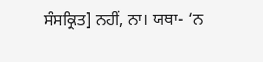ਸੰਸਕ੍ਰਿਤ] ਨਹੀਂ, ਨਾ। ਯਥਾ- ‘ਨ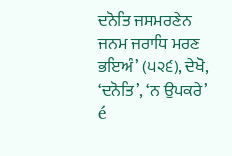ਦਨੋਤਿ ਜਸਮਰਣੇਨ ਜਨਮ ਜਰਾਧਿ ਮਰਣ ਭਇਅੰ’ (੫੨੬), ਦੇਖੋ, ‘ਦਨੋਤਿ’, ‘ਨ ਉਪਕਰੇ’ é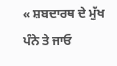« ਸ਼ਬਦਾਰਥ ਦੇ ਮੁੱਖ ਪੰਨੇ ਤੇ ਜਾਓ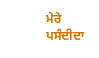ਮੇਰੇ ਪਸੰਦੀਦਾ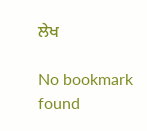ਲੇਖ

No bookmark found